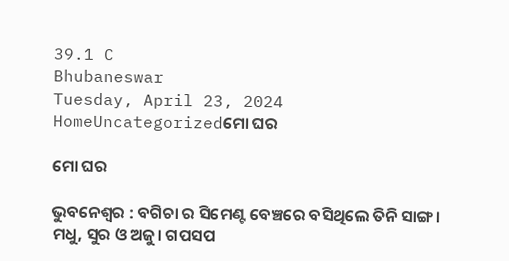39.1 C
Bhubaneswar
Tuesday, April 23, 2024
HomeUncategorizedମୋ ଘର

ମୋ ଘର

ଭୁବନେଶ୍ୱର : ବଗିଚା ର ସିମେଣ୍ଟ ବେଞ୍ଚରେ ବସିଥିଲେ ତିନି ସାଙ୍ଗ। ମଧୁ, ସୁର ଓ ଅଜୁ। ଗପସପ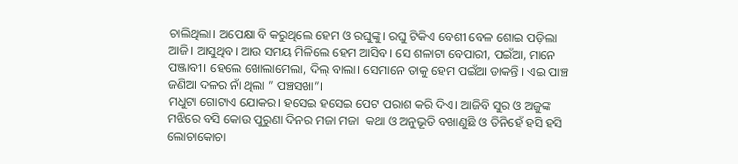ଚାଲିଥିଲା। ଅପେକ୍ଷା ବି କରୁଥିଲେ ହେମ ଓ ରଘୁଙ୍କୁ। ରଘୁ ଟିକିଏ ବେଶୀ ବେଳ ଶୋଇ ପଡ଼ିଲା ଆଜି। ଆସୁଥିବ। ଆଉ ସମୟ ମିଳିଲେ ହେମ ଆସିବ। ସେ ଶଳାଟା ବେପାରୀ, ପଇଁଆ, ମାନେ ପଞ୍ଜାବୀ। ହେଲେ ଖୋଲାମେଲା, ଦିଲ୍ ବାଲା। ସେମାନେ ତାକୁ ହେମ ପଇଁଆ ଡାକନ୍ତି । ଏଇ ପାଞ୍ଚ ଜଣିଆ ଦଳର ନାଁ ଥିଲା ” ପଞ୍ଚସଖା”।
ମଧୁଟା ଗୋଟାଏ ଯୋକର। ହସେଇ ହସେଇ ପେଟ ପରାଶ କରି ଦିଏ। ଆଜିବି ସୁର ଓ ଅଜୁଙ୍କ ମଝିରେ ବସି କୋଉ ପୁରୁଣା ଦିନର ମଜା ମଜା  କଥା ଓ ଅନୁଭୂତି ବଖାଣୁଛି ଓ ତିନିହେଁ ହସି ହସି ଲୋଚାକୋଚା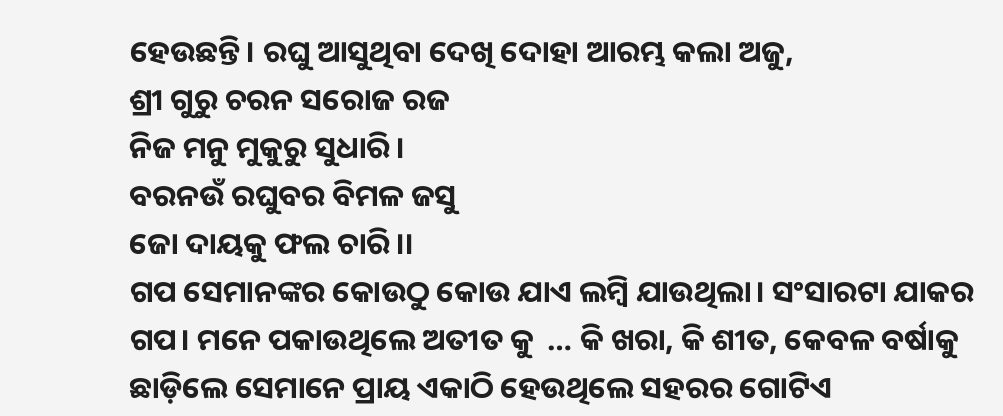ହେଉଛନ୍ତି। ରଘୁ ଆସୁଥିବା ଦେଖି ଦୋହା ଆରମ୍ଭ କଲା ଅଜୁ,
ଶ୍ରୀ ଗୁରୁ ଚରନ ସରୋଜ ରଜ
ନିଜ ମନୁ ମୁକୁରୁ ସୁଧାରି।
ବରନଉଁ ରଘୁବର ବିମଳ ଜସୁ
ଜୋ ଦାୟକୁ ଫଲ ଚାରି।।
ଗପ ସେମାନଙ୍କର କୋଉଠୁ କୋଉ ଯାଏ ଲମ୍ବି ଯାଉଥିଲା। ସଂସାରଟା ଯାକର ଗପ। ମନେ ପକାଉଥିଲେ ଅତୀତ କୁ  … କି ଖରା, କି ଶୀତ, କେବଳ ବର୍ଷାକୁ ଛାଡ଼ିଲେ ସେମାନେ ପ୍ରାୟ ଏକାଠି ହେଉଥିଲେ ସହରର ଗୋଟିଏ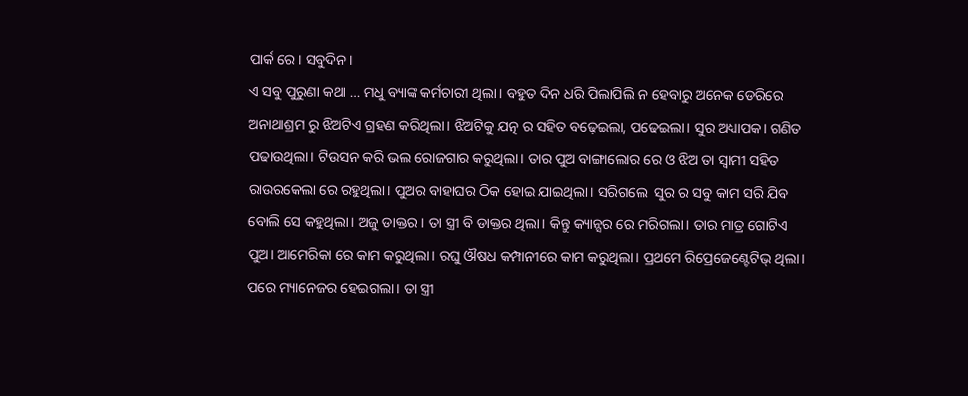ପାର୍କ ରେ। ସବୁଦିନ।
ଏ ସବୁ ପୁରୁଣା କଥା … ମଧୁ ବ୍ୟାଙ୍କ କର୍ମଚାରୀ ଥିଲା। ବହୁତ ଦିନ ଧରି ପିଲାପିଲି ନ ହେବାରୁ ଅନେକ ଡେରିରେ ଅନାଥାଶ୍ରମ ରୁ ଝିଅଟିଏ ଗ୍ରହଣ କରିଥିଲା। ଝିଅଟିକୁ ଯତ୍ନ ର ସହିତ ବଢ଼େଇଲା, ପଢେଇଲା। ସୁର ଅଧ୍ୟାପକ। ଗଣିତ ପଢାଉଥିଲା। ଟିଉସନ କରି ଭଲ ରୋଜଗାର କରୁଥିଲା। ତାର ପୁଅ ବାଙ୍ଗାଲୋର ରେ ଓ ଝିଅ ତା ସ୍ବାମୀ ସହିତ ରାଉରକେଲା ରେ ରହୁଥିଲା। ପୁଅର ବାହାଘର ଠିକ ହୋଇ ଯାଇଥିଲା। ସରିଗଲେ  ସୁର ର ସବୁ କାମ ସରି ଯିବ ବୋଲି ସେ କହୁଥିଲା। ଅଜୁ ଡାକ୍ତର। ତା ସ୍ତ୍ରୀ ବି ଡାକ୍ତର ଥିଲା। କିନ୍ତୁ କ୍ୟାନ୍ସର ରେ ମରିଗଲା। ତାର ମାତ୍ର ଗୋଟିଏ ପୁଅ। ଆମେରିକା ରେ କାମ କରୁଥିଲା। ରଘୁ ଔଷଧ କମ୍ପାନୀରେ କାମ କରୁଥିଲା। ପ୍ରଥମେ ରିପ୍ରେଜେଣ୍ଟେଟିଭ୍ ଥିଲା। ପରେ ମ୍ୟାନେଜର ହେଇଗଲା। ତା ସ୍ତ୍ରୀ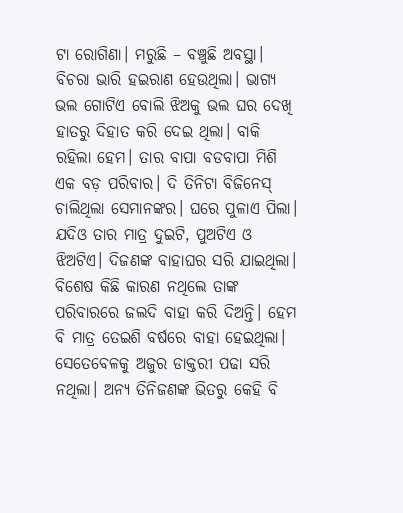ଟା ରୋଗିଣା। ମରୁଛି – ବଞ୍ଚୁଛି ଅବସ୍ଥା। ବିଚରା ଭାରି ହଇରାଣ ହେଉଥିଲା। ଭାଗ୍ୟ ଭଲ ଗୋଟିଏ ବୋଲି ଝିଅକୁ ଭଲ ଘର ଦେଖି ହାତରୁ ଦିହାତ କରି ଦେଇ ଥିଲା। ବାକି ରହିଲା ହେମ। ତାର ବାପା ବଡବାପା ମିଶି ଏକ ବଡ଼ ପରିବାର। ଦି ତିନିଟା ବିଜିନେସ୍ ଚାଲିଥିଲା ସେମାନଙ୍କର। ଘରେ ପୁଳାଏ ପିଲା। ଯଦିଓ ତାର ମାତ୍ର ଦୁଇଟି, ପୁଅଟିଏ ଓ ଝିଅଟିଏ। ଦିଜଣଙ୍କ ବାହାଘର ସରି ଯାଇଥିଲା। ବିଶେଷ କିଛି କାରଣ ନଥିଲେ ତାଙ୍କ ପରିବାରରେ ଜଲଦି ବାହା କରି ଦିଅନ୍ତି। ହେମ ବି ମାତ୍ର ତେଇଶି ବର୍ଷରେ ବାହା ହେଇଥିଲା। ସେତେବେଳକୁ ଅଜୁର ଡାକ୍ତରୀ ପଢା ସରି ନଥିଲା। ଅନ୍ୟ ତିନିଜଣଙ୍କ ଭିତରୁ କେହି ବି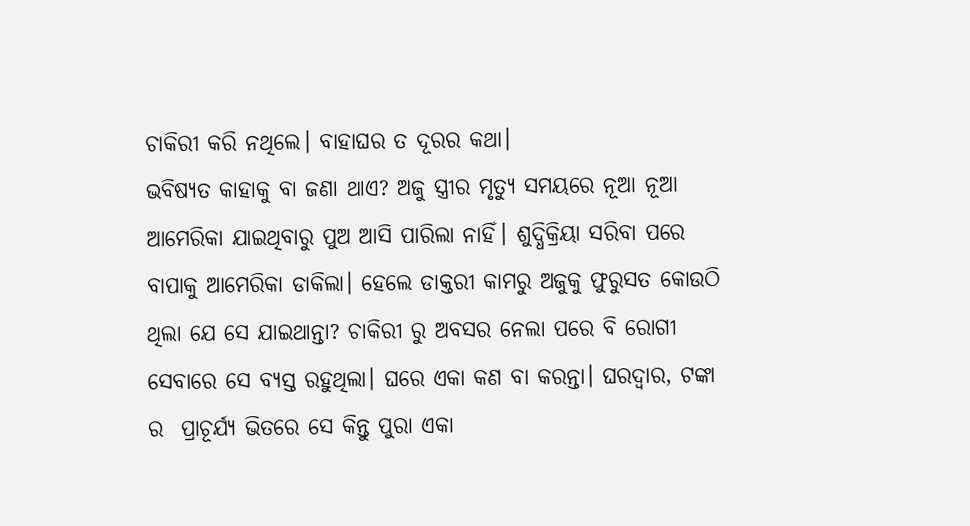ଚାକିରୀ କରି ନଥିଲେ। ବାହାଘର ତ ଦୂରର କଥା।
ଭବିଷ୍ୟତ କାହାକୁ ବା ଜଣା ଥାଏ? ଅଜୁ ସ୍ତ୍ରୀର ମୃତ୍ୟୁ ସମୟରେ ନୂଆ ନୂଆ ଆମେରିକା ଯାଇଥିବାରୁ ପୁଅ ଆସି ପାରିଲା ନାହିଁ। ଶୁଦ୍ଧିକ୍ରିୟା ସରିବା ପରେ ବାପାକୁ ଆମେରିକା ଡାକିଲା। ହେଲେ ଡାକ୍ତରୀ କାମରୁ ଅଜୁକୁ ଫୁରୁସତ କୋଉଠି ଥିଲା ଯେ ସେ ଯାଇଥାନ୍ତା? ଚାକିରୀ ରୁ ଅବସର ନେଲା ପରେ ବି ରୋଗୀ ସେବାରେ ସେ ବ୍ୟସ୍ତ ରହୁଥିଲା। ଘରେ ଏକା କଣ ବା କରନ୍ତା। ଘରଦ୍ୱାର, ଟଙ୍କା ର  ପ୍ରାଚୂର୍ଯ୍ୟ ଭିତରେ ସେ କିନ୍ତୁ ପୁରା ଏକା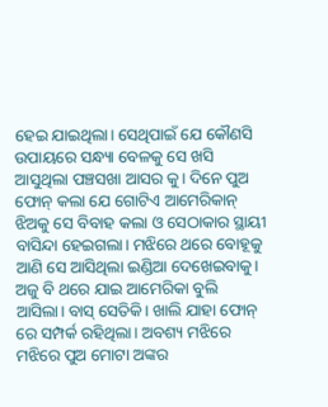ହେଇ ଯାଇଥିଲା। ସେଥିପାଇଁ ଯେ କୌଣସି ଉପାୟରେ ସନ୍ଧ୍ୟା ବେଳକୁ ସେ ଖସି ଆସୁଥିଲା ପଞ୍ଚସଖା ଆସର କୁ। ଦିନେ ପୁଅ ଫୋନ୍ କଲା ଯେ ଗୋଟିଏ ଆମେରିକାନ୍ ଝିଅକୁ ସେ ବିବାହ କଲା ଓ ସେଠାକାର ସ୍ଥାୟୀ ବାସିନ୍ଦା ହେଇଗଲା। ମଝିରେ ଥରେ ବୋହୂକୁ ଆଣି ସେ ଆସିଥିଲା ଇଣ୍ଡିଆ ଦେଖେଇବାକୁ। ଅଜୁ ବି ଥରେ ଯାଇ ଆମେରିକା ବୁଲି ଆସିଲା। ବାସ୍ ସେତିକି। ଖାଲି ଯାହା ଫୋନ୍ ରେ ସମ୍ପର୍କ ରହିଥିଲା। ଅବଶ୍ୟ ମଝିରେ ମଝିରେ ପୁଅ ମୋଟା ଅଙ୍କର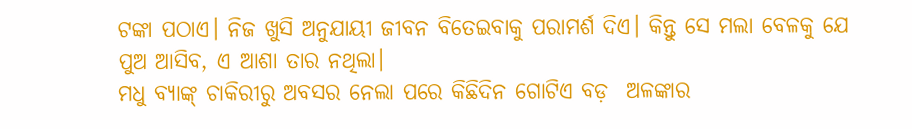ଟଙ୍କା ପଠାଏ। ନିଜ ଖୁସି ଅନୁଯାୟୀ ଜୀବନ ବିତେଇବାକୁ ପରାମର୍ଶ ଦିଏ। କିନ୍ତୁ ସେ ମଲା ବେଳକୁ ଯେ ପୁଅ ଆସିବ, ଏ ଆଶା ତାର ନଥିଲା।
ମଧୁ ବ୍ୟାଙ୍କ୍ ଚାକିରୀରୁ ଅବସର ନେଲା ପରେ କିଛିଦିନ ଗୋଟିଏ ବଡ଼  ଅଳଙ୍କାର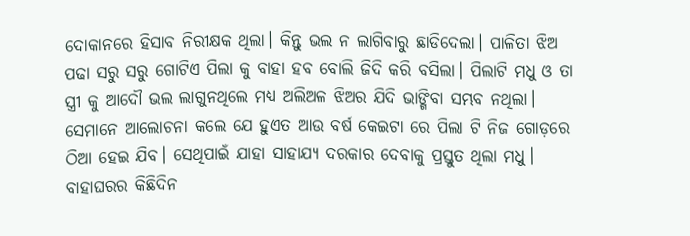ଦୋକାନରେ ହିସାବ ନିରୀକ୍ଷକ ଥିଲା। କିନ୍ତୁ ଭଲ ନ ଲାଗିବାରୁ ଛାଡିଦେଲା। ପାଳିତା ଝିଅ ପଢା ସରୁ ସରୁ ଗୋଟିଏ ପିଲା କୁ ବାହା ହବ ବୋଲି ଜିଦି କରି ବସିଲା। ପିଲାଟି ମଧୁ ଓ ତା ସ୍ତ୍ରୀ କୁ ଆଦୌ ଭଲ ଲାଗୁନଥିଲେ ମଧ୍ୟ ଅଲିଅଳ ଝିଅର ଯିଦି ଭାଙ୍ଗିବା ସମ୍ଭବ ନଥିଲା। ସେମାନେ ଆଲୋଚନା କଲେ ଯେ ହୁଏତ ଆଉ ବର୍ଷ କେଇଟା ରେ ପିଲା ଟି ନିଜ ଗୋଡ଼ରେ ଠିଆ ହେଇ ଯିବ। ସେଥିପାଇଁ ଯାହା ସାହାଯ୍ୟ ଦରକାର ଦେବାକୁ ପ୍ରସ୍ତୁତ ଥିଲା ମଧୁ। ବାହାଘରର କିଛିଦିନ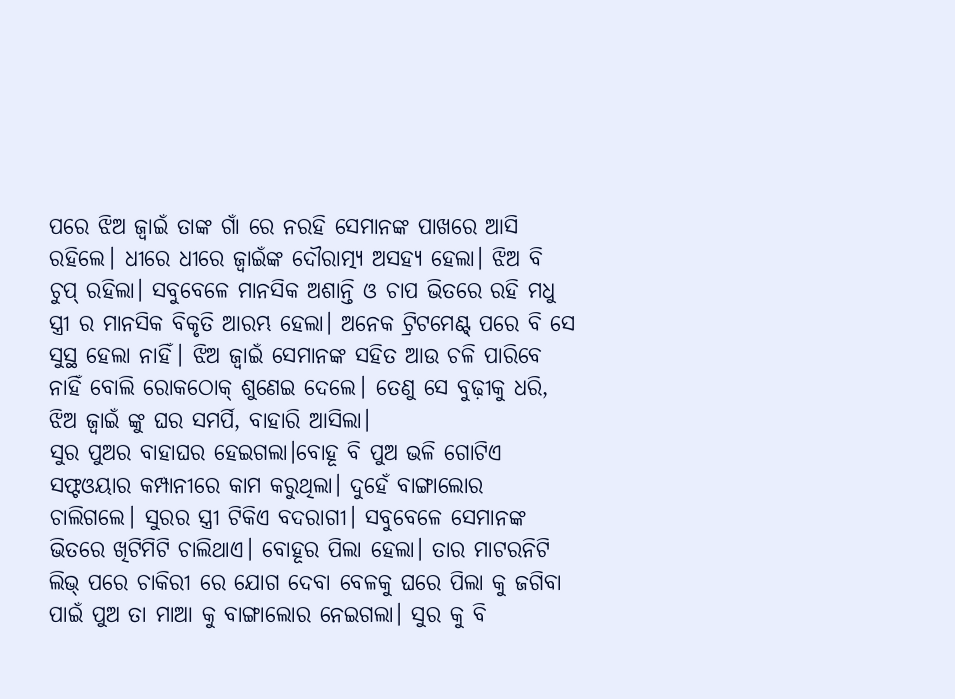ପରେ ଝିଅ ଜ୍ବାଇଁ ତାଙ୍କ ଗାଁ ରେ ନରହି ସେମାନଙ୍କ ପାଖରେ ଆସି ରହିଲେ। ଧୀରେ ଧୀରେ ଜ୍ବାଇଁଙ୍କ ଦୌରାତ୍ମ୍ୟ ଅସହ୍ୟ ହେଲା। ଝିଅ ବି ଚୁପ୍ ରହିଲା। ସବୁବେଳେ ମାନସିକ ଅଶାନ୍ତି ଓ ଚାପ ଭିତରେ ରହି ମଧୁ  ସ୍ତ୍ରୀ ର ମାନସିକ ବିକୃତି ଆରମ୍ଭ ହେଲା। ଅନେକ ଟ୍ରିଟମେଣ୍ଟ୍ ପରେ ବି ସେ ସୁସ୍ଥ ହେଲା ନାହିଁ। ଝିଅ ଜ୍ବାଇଁ ସେମାନଙ୍କ ସହିତ ଆଉ ଚଳି ପାରିବେ ନାହିଁ ବୋଲି ରୋକଠୋକ୍ ଶୁଣେଇ ଦେଲେ। ତେଣୁ ସେ ବୁଢ଼ୀକୁ ଧରି, ଝିଅ ଜ୍ବାଇଁ ଙ୍କୁ ଘର ସମର୍ପି, ବାହାରି ଆସିଲା।
ସୁର ପୁଅର ବାହାଘର ହେଇଗଲା।ବୋହୂ ବି ପୁଅ ଭଳି ଗୋଟିଏ ସଫ୍ଟଓୟାର କମ୍ପାନୀରେ କାମ କରୁଥିଲା। ଦୁହେଁ ବାଙ୍ଗାଲୋର ଚାଲିଗଲେ। ସୁରର ସ୍ତ୍ରୀ ଟିକିଏ ବଦରାଗୀ। ସବୁବେଳେ ସେମାନଙ୍କ ଭିତରେ ଖିଟିମିଟି ଚାଲିଥାଏ। ବୋହୂର ପିଲା ହେଲା। ତାର ମାଟରନିଟି ଲିଭ୍ ପରେ ଚାକିରୀ ରେ ଯୋଗ ଦେବା ବେଳକୁ ଘରେ ପିଲା କୁ ଜଗିବା ପାଇଁ ପୁଅ ତା ମାଆ କୁ ବାଙ୍ଗାଲୋର ନେଇଗଲା। ସୁର କୁ ବି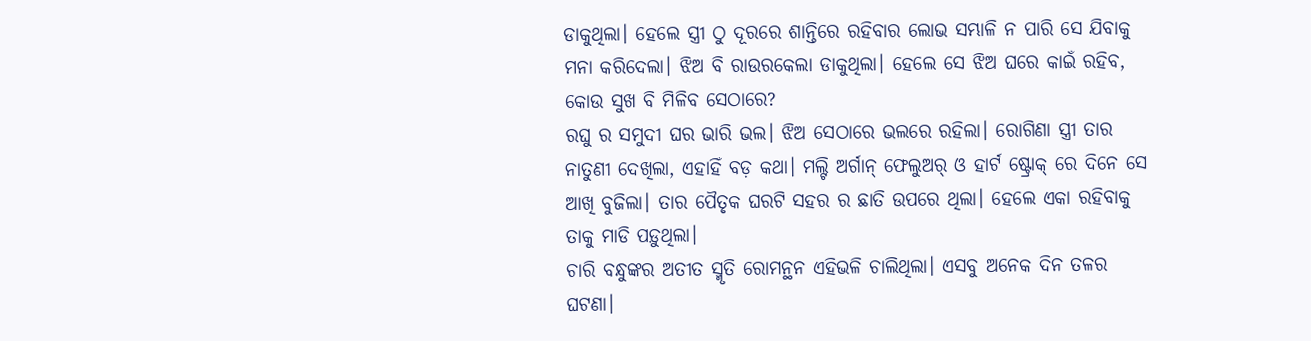ଡାକୁଥିଲା। ହେଲେ ସ୍ତ୍ରୀ ଠୁ ଦୂରରେ ଶାନ୍ତିରେ ରହିବାର ଲୋଭ ସମ୍ଭାଳି ନ ପାରି ସେ ଯିବାକୁ ମନା କରିଦେଲା। ଝିଅ ବି ରାଉରକେଲା ଡାକୁଥିଲା। ହେଲେ ସେ ଝିଅ ଘରେ କାଇଁ ରହିବ, କୋଉ ସୁଖ ବି ମିଳିବ ସେଠାରେ?
ରଘୁ ର ସମୁଦୀ ଘର ଭାରି ଭଲ। ଝିଅ ସେଠାରେ ଭଲରେ ରହିଲା। ରୋଗିଣା ସ୍ତ୍ରୀ ତାର ନାତୁଣୀ ଦେଖିଲା, ଏହାହିଁ ବଡ଼ କଥା। ମଲ୍ଟି ଅର୍ଗାନ୍ ଫେଲୁଅର୍ ଓ ହାର୍ଟ ଷ୍ଟ୍ରୋକ୍ ରେ ଦିନେ ସେ ଆଖି ବୁଜିଲା। ତାର ପୈତୃକ ଘରଟି ସହର ର ଛାତି ଉପରେ ଥିଲା। ହେଲେ ଏକା ରହିବାକୁ ତାକୁ ମାଡି ପଡ଼ୁଥିଲା।
ଚାରି ବନ୍ଧୁଙ୍କର ଅତୀତ ସ୍ମୃତି ରୋମନ୍ଥନ ଏହିଭଳି ଚାଲିଥିଲା। ଏସବୁ ଅନେକ ଦିନ ତଳର ଘଟଣା।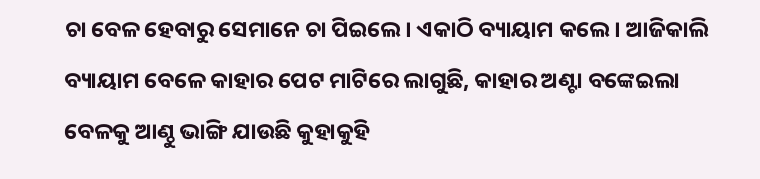ଚା ବେଳ ହେବାରୁ ସେମାନେ ଚା ପିଇଲେ। ଏକାଠି ବ୍ୟାୟାମ କଲେ। ଆଜିକାଲି ବ୍ୟାୟାମ ବେଳେ କାହାର ପେଟ ମାଟିରେ ଲାଗୁଛି, କାହାର ଅଣ୍ଟା ବଙ୍କେଇଲା ବେଳକୁ ଆଣ୍ଠୁ ଭାଙ୍ଗି ଯାଉଛି କୁହାକୁହି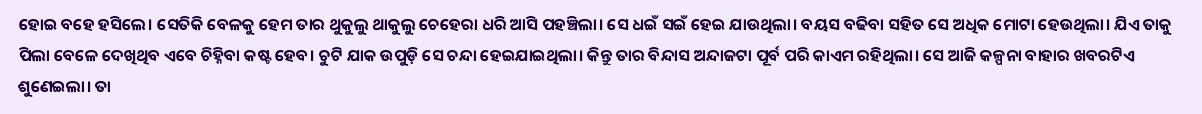ହୋଇ ବହେ ହସିଲେ। ସେତିକି ବେଳକୁ ହେମ ତାର ଥୁକୁଲୁ ଥାକୁଲୁ ଚେହେରା ଧରି ଆସି ପହଞ୍ଚିଲା। ସେ ଧଇଁ ସଇଁ ହେଇ ଯାଉଥିଲା। ବୟସ ବଢିବା ସହିତ ସେ ଅଧିକ ମୋଟା ହେଉଥିଲା। ଯିଏ ତାକୁ ପିଲା ବେଳେ ଦେଖିଥିବ ଏବେ ଚିହ୍ନିବା କଷ୍ଟ ହେବ। ଚୁଟି ଯାକ ଉପୁଡ଼ି ସେ ଚନ୍ଦା ହେଇଯାଇଥିଲା। କିନ୍ତୁ ତାର ବିନ୍ଦାସ ଅନ୍ଦାଜଟା ପୂର୍ବ ପରି କାଏମ ରହିଥିଲା। ସେ ଆଜି କଳ୍ପନା ବାହାର ଖବରଟିଏ ଶୁଣେଇଲା। ତା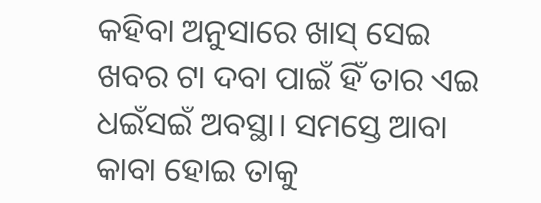କହିବା ଅନୁସାରେ ଖାସ୍ ସେଇ ଖବର ଟା ଦବା ପାଇଁ ହିଁ ତାର ଏଇ ଧଇଁସଇଁ ଅବସ୍ଥା। ସମସ୍ତେ ଆବା କାବା ହୋଇ ତାକୁ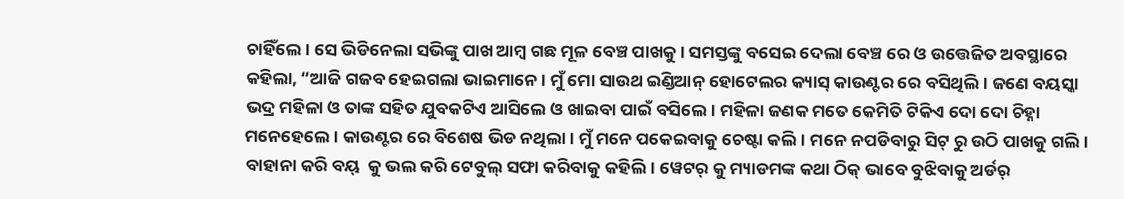ଚାହିଁଲେ। ସେ ଭିଡିନେଲା ସଭିଙ୍କୁ ପାଖ ଆମ୍ବ ଗଛ ମୂଳ ବେଞ୍ଚ ପାଖକୁ। ସମସ୍ତଙ୍କୁ ବସେଇ ଦେଲା ବେଞ୍ଚ ରେ ଓ ଉତ୍ତେଜିତ ଅବସ୍ଥାରେ କହିଲା, “ଆଜି ଗଜବ ହେଇଗଲା ଭାଇମାନେ। ମୁଁ ମୋ ସାଉଥ ଇଣ୍ଡିଆନ୍ ହୋଟେଲର କ୍ୟାସ୍ କାଉଣ୍ଟର ରେ ବସିଥିଲି। ଜଣେ ବୟସ୍କା ଭଦ୍ର ମହିଳା ଓ ତାଙ୍କ ସହିତ ଯୁବକଟିଏ ଆସିଲେ ଓ ଖାଇବା ପାଇଁ ବସିଲେ। ମହିଳା ଜଣକ ମତେ କେମିତି ଟିକିଏ ଦୋ ଦୋ ଚିହ୍ନା ମନେହେଲେ। କାଉଣ୍ଟର ରେ ବିଶେଷ ଭିଡ ନଥିଲା। ମୁଁ ମନେ ପକେଇବାକୁ ଚେଷ୍ଟା କଲି। ମନେ ନପଡିବାରୁ ସିଟ୍ ରୁ ଉଠି ପାଖକୁ ଗଲି। ବାହାନା କରି ବୟ୍  କୁ ଭଲ କରି ଟେବୁଲ୍ ସଫା କରିବାକୁ କହିଲି। ୱେଟର୍ କୁ ମ୍ୟାଡମଙ୍କ କଥା ଠିକ୍ ଭାବେ ବୁଝିବାକୁ ଅର୍ଡର୍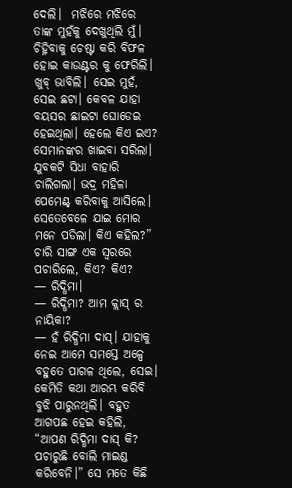ଦେଲି।  ମଝିରେ ମଝିରେ ତାଙ୍କ ମୁହଁକୁ ଦେଖୁଥିଲି ମୁଁ। ଚିହ୍ନିବାକୁ ଚେଷ୍ଟା କରି ବିଫଳ ହୋଇ କାଉଣ୍ଟର କୁ ଫେରିଲି। ଖୁବ୍ ଭାବିଲି। ସେଇ ମୁହଁ, ସେଇ ଛଟା। କେବଳ ଯାହା ବୟସର ଛାଇଟା ଘୋଡେଇ ହେଇଥିଲା। ହେଲେ କିଏ ଇଏ? ସେମାନଙ୍କର ଖାଇବା ସରିଲା। ଯୁବକଟି ସିଧା ବାହାରି ଚାଲିଗଲା। ଭଦ୍ର ମହିଳା ପେମେଣ୍ଟ୍ କରିବାକୁ ଆସିଲେ। ସେତେବେଳେ ଯାଇ ମୋର ମନେ ପଡିଲା। କିଏ କହିଲ?”
ଚାରି ସାଙ୍ଗ ଏକ ସ୍ଵରରେ ପଚାରିଲେ, କିଏ? କିଏ?
— ରିଦ୍ଧିମା।
— ରିଦ୍ଧିମା? ଆମ କ୍ଲାସ୍ ର ନାୟିକା?
— ହଁ ରିଦ୍ଧିମା ଦାସ୍। ଯାହାକୁ ନେଇ ଆମେ ସମସ୍ତେ ଅଳ୍ପେ ବହୁତେ ପାଗଳ ଥିଲେ, ସେଇ। କେମିତି କଥା ଆରମ୍ଭ କରିବି ବୁଝି ପାରୁନଥିଲି। ବହୁତ ଆଗପଛ ହେଇ କହିଲି, “ଆପଣ ରିଦ୍ଧିମା ଦାସ୍ କି? ପଚାରୁଛି ବୋଲି ମାଇଣ୍ଡ କରିବେନି।” ସେ ମତେ କିଛି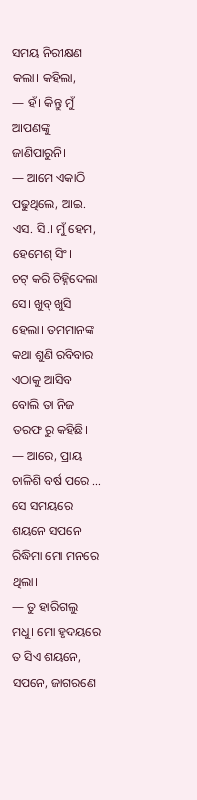ସମୟ ନିରୀକ୍ଷଣ କଲା। କହିଲା,
— ହଁ। କିନ୍ତୁ ମୁଁ ଆପଣଙ୍କୁ ଜାଣିପାରୁନି।
— ଆମେ ଏକାଠି ପଢୁଥିଲେ, ଆଇ. ଏସ. ସି.। ମୁଁ ହେମ, ହେମେଶ୍ ସିଂ।
ଚଟ୍ କରି ଚିହ୍ନିଦେଲା ସେ। ଖୁବ୍ ଖୁସି ହେଲା। ତମମାନଙ୍କ କଥା ଶୁଣି ରବିବାର ଏଠାକୁ ଆସିବ ବୋଲି ତା ନିଜ ତରଫ ରୁ କହିଛି।
— ଆରେ, ପ୍ରାୟ ଚାଳିଶି ବର୍ଷ ପରେ … ସେ ସମୟରେ ଶୟନେ ସପନେ ରିଦ୍ଧିମା ମୋ ମନରେ ଥିଲା।
— ତୁ ହାରିଗଲୁ ମଧୁ। ମୋ ହୃଦୟରେ ତ ସିଏ ଶୟନେ, ସପନେ, ଜାଗରଣେ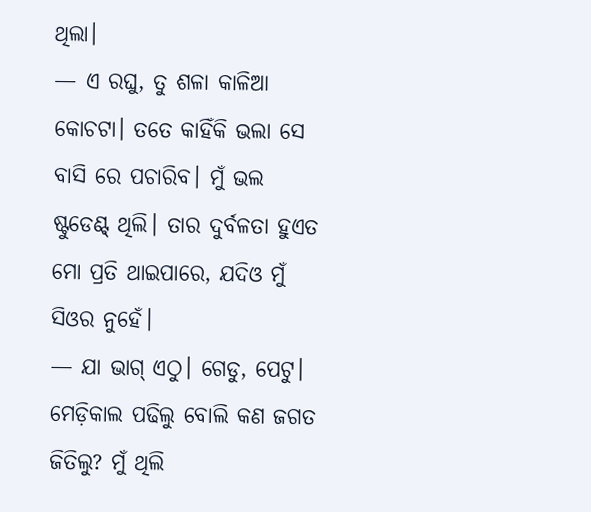ଥିଲା।
— ଏ ରଘୁ, ତୁ ଶଳା କାଳିଆ କୋଚଟା। ତତେ କାହିଁକି ଭଲା ସେ ବାସି ରେ ପଚାରିବ। ମୁଁ ଭଲ ଷ୍ଟୁଡେଣ୍ଟ୍ ଥିଲି। ତାର ଦୁର୍ବଳତା ହୁଏତ ମୋ ପ୍ରତି ଥାଇପାରେ, ଯଦିଓ ମୁଁ ସିଓର ନୁହେଁ।
— ଯା ଭାଗ୍ ଏଠୁ। ଗେଡୁ, ପେଟୁ। ମେଡ଼ିକାଲ ପଢିଲୁ ବୋଲି କଣ ଜଗତ ଜିତିଲୁ? ମୁଁ ଥିଲି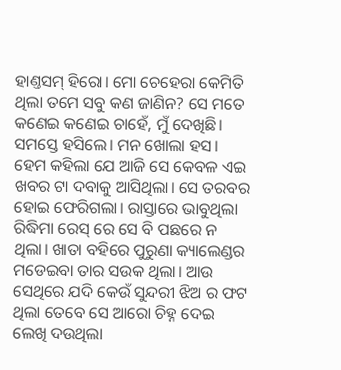ହାଣ୍ତସମ୍ ହିରୋ। ମୋ ଚେହେରା କେମିତି ଥିଲା ତମେ ସବୁ କଣ ଜାଣିନ? ସେ ମତେ କଣେଇ କଣେଇ ଚାହେଁ, ମୁଁ ଦେଖିଛି।
ସମସ୍ତେ ହସିଲେ। ମନ ଖୋଲା ହସ।  ହେମ କହିଲା ଯେ ଆଜି ସେ କେବଳ ଏଇ ଖବର ଟା ଦବାକୁ ଆସିଥିଲା। ସେ ତରବର ହୋଇ ଫେରିଗଲା। ରାସ୍ତାରେ ଭାବୁଥିଲା ରିଦ୍ଧିମା ରେସ୍ ରେ ସେ ବି ପଛରେ ନ ଥିଲା। ଖାତା ବହିରେ ପୁରୁଣା କ୍ୟାଲେଣ୍ଡର ମଡେଇବା ତାର ସଉକ ଥିଲା। ଆଉ ସେଥିରେ ଯଦି କେଉଁ ସୁନ୍ଦରୀ ଝିଅ ର ଫଟ ଥିଲା ତେବେ ସେ ଆରୋ ଚିହ୍ନ ଦେଇ ଲେଖି ଦଉଥିଲା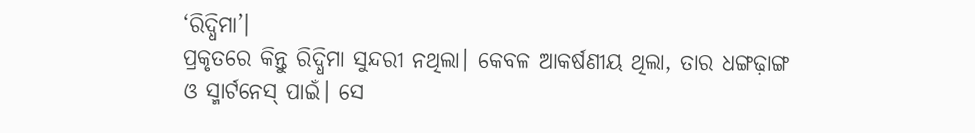‘ରିଦ୍ଧିମା’।
ପ୍ରକୃତରେ କିନ୍ତୁ ରିଦ୍ଧିମା ସୁନ୍ଦରୀ ନଥିଲା। କେବଳ ଆକର୍ଷଣୀୟ ଥିଲା, ତାର ଧଙ୍ଗଢ଼ାଙ୍ଗ ଓ ସ୍ମାର୍ଟନେସ୍ ପାଇଁ। ସେ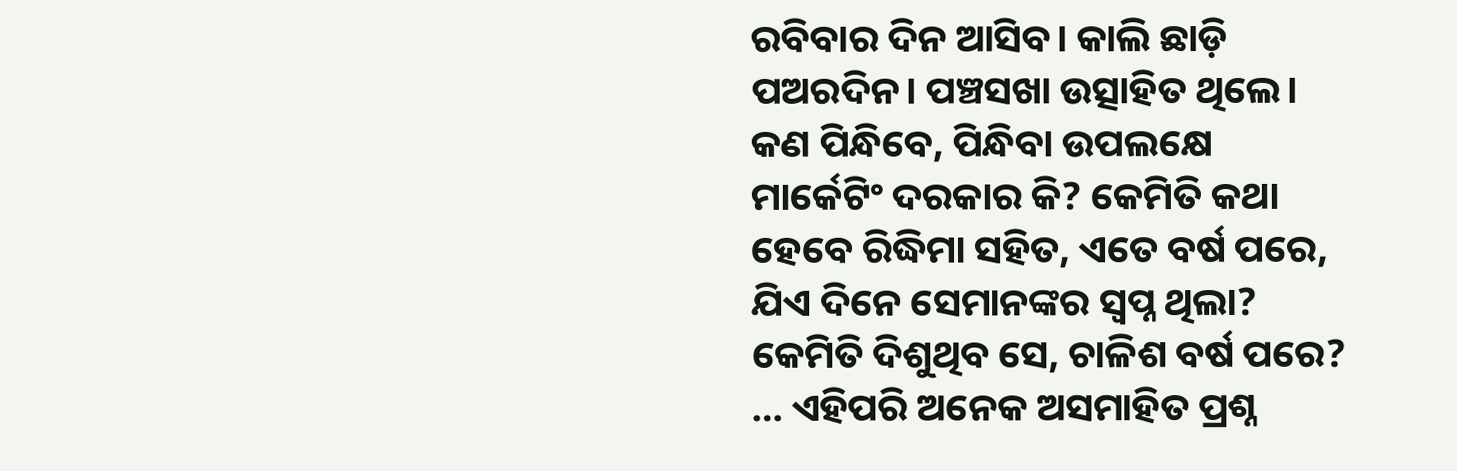ରବିବାର ଦିନ ଆସିବ। କାଲି ଛାଡ଼ି ପଅରଦିନ। ପଞ୍ଚସଖା ଉତ୍ସାହିତ ଥିଲେ। କଣ ପିନ୍ଧିବେ, ପିନ୍ଧିବା ଉପଲକ୍ଷେ ମାର୍କେଟିଂ ଦରକାର କି? କେମିତି କଥା ହେବେ ରିଦ୍ଧିମା ସହିତ, ଏତେ ବର୍ଷ ପରେ, ଯିଏ ଦିନେ ସେମାନଙ୍କର ସ୍ବପ୍ନ ଥିଲା? କେମିତି ଦିଶୁଥିବ ସେ, ଚାଳିଶ ବର୍ଷ ପରେ? … ଏହିପରି ଅନେକ ଅସମାହିତ ପ୍ରଶ୍ନ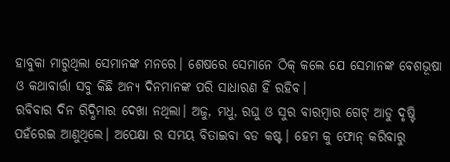ହାବୁକା ମାରୁଥିଲା ସେମାନଙ୍କ ମନରେ। ଶେଷରେ ସେମାନେ ଠିକ୍ କଲେ ଯେ ସେମାନଙ୍କ ବେଶଭୂଷା ଓ କଥାବାର୍ତ୍ତା ସବୁ କିଛି ଅନ୍ୟ ଦିନମାନଙ୍କ ପରି ସାଧାରଣ ହିଁ ରହିବ।
ରବିବାର ଦିନ ରିଦ୍ଧିମାର ଦେଖା ନଥିଲା। ଅଜୁ, ମଧୁ, ରଘୁ ଓ ସୁର ବାରମ୍ବାର ଗେଟ୍ ଆଡୁ ଦୃଷ୍ଟି ପହଁରେଇ ଆଣୁଥିଲେ। ଅପେକ୍ଷା ର ସମୟ ବିତାଇବା ବଡ କଷ୍ଟ। ହେମ କୁ ଫୋନ୍ କରିବାରୁ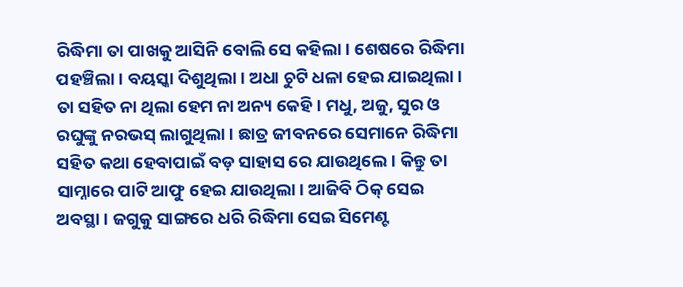ରିଦ୍ଧିମା ତା ପାଖକୁ ଆସିନି ବୋଲି ସେ କହିଲା। ଶେଷରେ ରିଦ୍ଧିମା ପହଞ୍ଚିଲା। ବୟସ୍କା ଦିଶୁଥିଲା। ଅଧା ଚୁଟି ଧଳା ହେଇ ଯାଇଥିଲା।  ତା ସହିତ ନା ଥିଲା ହେମ ନା ଅନ୍ୟ କେହି। ମଧୁ, ଅଜୁ, ସୁର ଓ ରଘୁଙ୍କୁ ନରଭସ୍ ଲାଗୁଥିଲା। ଛାତ୍ର ଜୀବନରେ ସେମାନେ ରିଦ୍ଧିମା ସହିତ କଥା ହେବାପାଇଁ ବଡ଼ ସାହାସ ରେ ଯାଉଥିଲେ। କିନ୍ତୁ ତା ସାମ୍ନାରେ ପାଟି ଆଫୁ ହେଇ ଯାଉଥିଲା। ଆଜିବି ଠିକ୍ ସେଇ ଅବସ୍ଥା। ଜଗୁକୁ ସାଙ୍ଗରେ ଧରି ରିଦ୍ଧିମା ସେଇ ସିମେଣ୍ଟ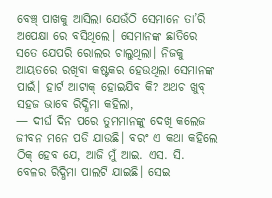ବେଞ୍ଚ୍ ପାଖକୁ ଆସିଲା ଯେଉଁଠି ସେମାନେ ତା’ରି ଅପେକ୍ଷା ରେ ବସିଥିଲେ। ସେମାନଙ୍କ ଛାତିରେ ସତେ ଯେପରି ରୋଲର ଚାଲୁଥିଲା। ନିଜକୁ ଆୟତରେ ରଖିବା କଷ୍ଟକର ହେଉଥିଲା ସେମାନଙ୍କ ପାଇଁ। ହାର୍ଟ ଆଟାକ୍ ହୋଇଯିବ କି? ଅଥଚ ଖୁବ୍ ସହଜ ଭାବେ ରିଦ୍ଧିମା କହିଲା,
— ଦୀର୍ଘ ଦିନ ପରେ ତୁମମାନଙ୍କୁ ଦେଖି କଲେଜ ଜୀବନ ମନେ ପଡି ଯାଉଛି। ବରଂ ଏ କଥା କହିଲେ ଠିକ୍ ହେବ ଯେ, ଆଜି ମୁଁ ଆଇ. ଏସ. ସି. ବେଳର ରିଦ୍ଧିମା ପାଲଟି ଯାଇଛି। ସେଇ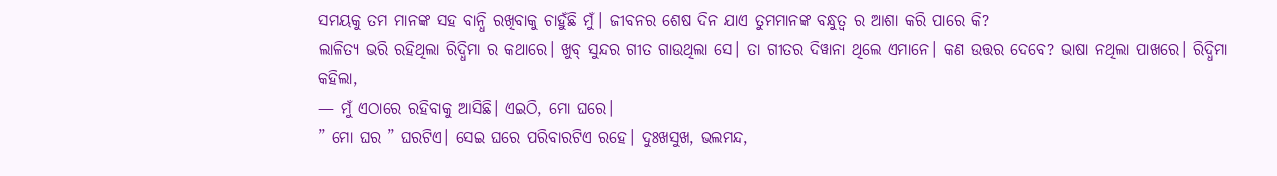ସମୟକୁ ତମ ମାନଙ୍କ ସହ ବାନ୍ଧି ରଖିବାକୁ ଚାହୁଁଛି ମୁଁ। ଜୀବନର ଶେଷ ଦିନ ଯାଏ ତୁମମାନଙ୍କ ବନ୍ଧୁତ୍ୱ ର ଆଶା କରି ପାରେ କି?
ଲାଳିତ୍ୟ ଭରି ରହିଥିଲା ରିଦ୍ଧିମା ର କଥାରେ। ଖୁବ୍ ସୁନ୍ଦର ଗୀତ ଗାଉଥିଲା ସେ। ତା ଗୀତର ଦିୱାନା ଥିଲେ ଏମାନେ। କଣ ଉତ୍ତର ଦେବେ? ଭାଷା ନଥିଲା ପାଖରେ। ରିଦ୍ଧିମା କହିଲା,
— ମୁଁ ଏଠାରେ ରହିବାକୁ ଆସିଛି। ଏଇଠି, ମୋ ଘରେ।
” ମୋ ଘର ” ଘରଟିଏ। ସେଇ ଘରେ ପରିବାରଟିଏ ରହେ। ଦୁଃଖସୁଖ, ଭଲମନ୍ଦ,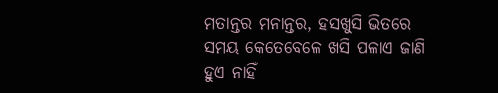ମତାନ୍ତର ମନାନ୍ତର, ହସଖୁସି ଭିତରେ ସମୟ କେତେବେଳେ ଖସି ପଳାଏ ଜାଣି ହୁଏ ନାହିଁ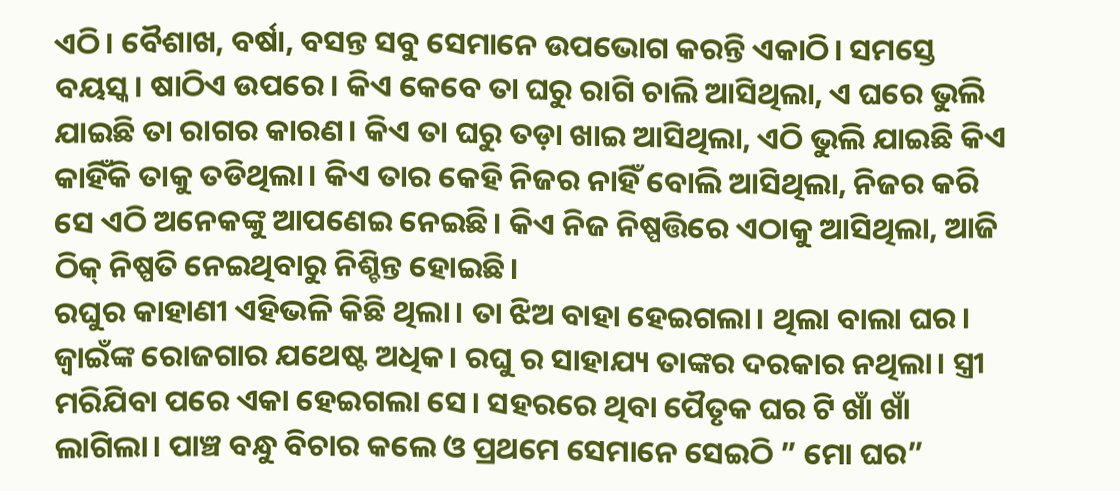ଏଠି। ବୈଶାଖ, ବର୍ଷା, ବସନ୍ତ ସବୁ ସେମାନେ ଉପଭୋଗ କରନ୍ତି ଏକାଠି। ସମସ୍ତେ ବୟସ୍କ। ଷାଠିଏ ଉପରେ। କିଏ କେବେ ତା ଘରୁ ରାଗି ଚାଲି ଆସିଥିଲା, ଏ ଘରେ ଭୁଲି ଯାଇଛି ତା ରାଗର କାରଣ। କିଏ ତା ଘରୁ ତଡ଼ା ଖାଇ ଆସିଥିଲା, ଏଠି ଭୁଲି ଯାଇଛି କିଏ କାହିଁକି ତାକୁ ତଡିଥିଲା। କିଏ ତାର କେହି ନିଜର ନାହିଁ ବୋଲି ଆସିଥିଲା, ନିଜର କରି ସେ ଏଠି ଅନେକଙ୍କୁ ଆପଣେଇ ନେଇଛି। କିଏ ନିଜ ନିଷ୍ପତ୍ତିରେ ଏଠାକୁ ଆସିଥିଲା, ଆଜି ଠିକ୍ ନିଷ୍ପତି ନେଇଥିବାରୁ ନିଶ୍ଚିନ୍ତ ହୋଇଛି।
ରଘୁର କାହାଣୀ ଏହିଭଳି କିଛି ଥିଲା। ତା ଝିଅ ବାହା ହେଇଗଲା। ଥିଲା ବାଲା ଘର। ଜ୍ବାଇଁଙ୍କ ରୋଜଗାର ଯଥେଷ୍ଟ ଅଧିକ। ରଘୁ ର ସାହାଯ୍ୟ ତାଙ୍କର ଦରକାର ନଥିଲା। ସ୍ତ୍ରୀ ମରିଯିବା ପରେ ଏକା ହେଇଗଲା ସେ। ସହରରେ ଥିବା ପୈତୃକ ଘର ଟି ଖାଁ ଖାଁ ଲାଗିଲା। ପାଞ୍ଚ ବନ୍ଧୁ ବିଚାର କଲେ ଓ ପ୍ରଥମେ ସେମାନେ ସେଇଠି ” ମୋ ଘର”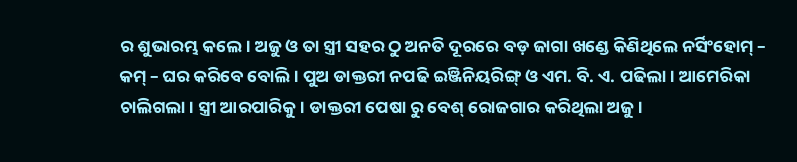ର ଶୁଭାରମ୍ଭ କଲେ। ଅଜୁ ଓ ତା ସ୍ତ୍ରୀ ସହର ଠୁ ଅନତି ଦୂରରେ ବଡ଼ ଜାଗା ଖଣ୍ଡେ କିଣିଥିଲେ ନର୍ସିଂହୋମ୍ – କମ୍ – ଘର କରିବେ ବୋଲି। ପୁଅ ଡାକ୍ତରୀ ନପଢି ଇଞ୍ଜିନିୟରିଙ୍ଗ୍ ଓ ଏମ. ବି. ଏ. ପଢିଲା। ଆମେରିକା ଚାଲିଗଲା। ସ୍ତ୍ରୀ ଆରପାରିକୁ। ଡାକ୍ତରୀ ପେଷା ରୁ ବେଶ୍ ରୋଜଗାର କରିଥିଲା ଅଜୁ।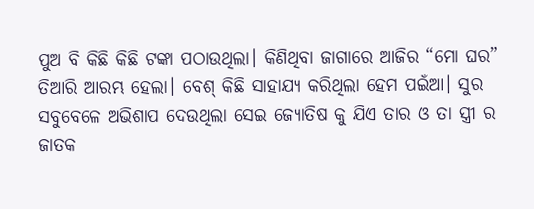ପୁଅ ବି କିଛି କିଛି ଟଙ୍କା ପଠାଉଥିଲା। କିଣିଥିବା ଜାଗାରେ ଆଜିର “ମୋ ଘର” ତିଆରି ଆରମ୍ଭ ହେଲା। ବେଶ୍ କିଛି ସାହାଯ୍ୟ କରିଥିଲା ହେମ ପଇଁଆ। ସୁର ସବୁବେଳେ ଅଭିଶାପ ଦେଉଥିଲା ସେଇ ଜ୍ୟୋତିଷ କୁ ଯିଏ ତାର ଓ ତା ସ୍ତ୍ରୀ ର ଜାତକ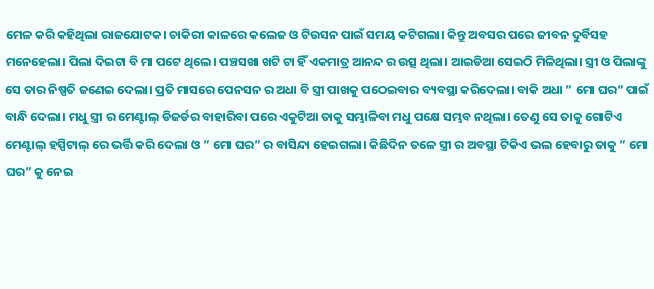ମେଳ କରି କହିଥିଲା ରାଜଯୋଟକ। ଚାକିରୀ କାଳରେ କଲେଜ ଓ ଟିଉସନ ପାଇଁ ସମୟ କଟିଗଲା। କିନ୍ତୁ ଅବସର ପରେ ଜୀବନ ଦୁର୍ବିସହ ମନେହେଲା। ପିଲା ଦିଇଟା ବି ମା ପଟେ ଥିଲେ। ପଞ୍ଚସଖା ଖଟି ଟା ହିଁ ଏକମାତ୍ର ଆନନ୍ଦ ର ଉତ୍ସ ଥିଲା। ଆଇଡିଆ ସେଇଠି ମିଳିଥିଲା। ସ୍ତ୍ରୀ ଓ ପିଲାଙ୍କୁ ସେ ତାର ନିଷ୍ପତି ଜଣେଇ ଦେଲା। ପ୍ରତି ମାସରେ ପେନସନ ର ଅଧା ବି ସ୍ତ୍ରୀ ପାଖକୁ ପଠେଇବାର ବ୍ୟବସ୍ଥା କରିଦେଲା। ବାକି ଅଧା ” ମୋ ଘର” ପାଇଁ ବାନ୍ଧି ଦେଲା। ମଧୁ ସ୍ତ୍ରୀ ର ମେଣ୍ଟାଲ୍ ଡିଜର୍ଡର ବାହାରିବା ପରେ ଏକୁଟିଆ ତାକୁ ସମ୍ଭାଳିବା ମଧୁ ପକ୍ଷେ ସମ୍ଭବ ନଥିଲା। ତେଣୁ ସେ ତାକୁ ଗୋଟିଏ ମେଣ୍ଟାଲ୍ ହସ୍ପିଟାଲ୍ ରେ ଭର୍ତ୍ତି କରି ଦେଲା ଓ ” ମୋ ଘର” ର ବାସିନ୍ଦା ହେଇଗଲା। କିଛିଦିନ ତଳେ ସ୍ତ୍ରୀ ର ଅବସ୍ଥା ଟିକିଏ ଭଲ ହେବାରୁ ତାକୁ ” ମୋ ଘର” କୁ ନେଇ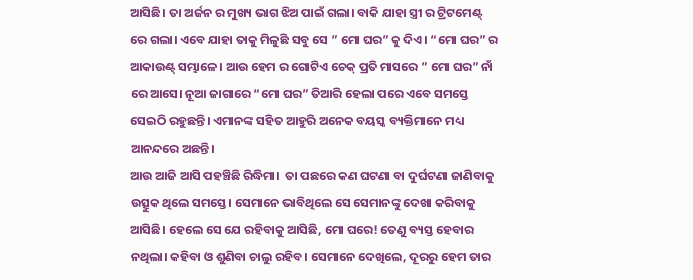ଆସିଛି। ତା ଅର୍ଜନ ର ମୁଖ୍ୟ ଭାଗ ଝିଅ ପାଇଁ ଗଲା। ବାକି ଯାହା ସ୍ତ୍ରୀ ର ଟ୍ରିଟମେଣ୍ଟ୍ ରେ ଗଲା। ଏବେ ଯାହା ତାକୁ ମିଳୁଛି ସବୁ ସେ ” ମୋ ଘର” କୁ ଦିଏ। “ମୋ ଘର” ର ଆକାଉଣ୍ଟ୍ ସମ୍ଭାଳେ। ଆଉ ହେମ ର ଗୋଟିଏ ଚେକ୍ ପ୍ରତି ମାସରେ ” ମୋ ଘର” ନାଁ ରେ ଆସେ। ନୂଆ ଜାଗାରେ “ମୋ ଘର” ତିଆରି ହେଲା ପରେ ଏବେ ସମସ୍ତେ ସେଇଠି ରହୁଛନ୍ତି। ଏମାନଙ୍କ ସହିତ ଆହୁରି ଅନେକ ବୟସ୍କ ବ୍ୟକ୍ତିମାନେ ମଧ୍ୟ ଆନନ୍ଦରେ ଅଛନ୍ତି।
ଆଉ ଆଜି ଆସି ପହଞ୍ଚିଛି ରିଦ୍ଧିମା।  ତା ପଛରେ କଣ ଘଟଣା ବା ଦୁର୍ଘଟଣା ଜାଣିବାକୁ ଉତ୍ସୁକ ଥିଲେ ସମସ୍ତେ। ସେମାନେ ଭାବିଥିଲେ ସେ ସେମାନଙ୍କୁ ଦେଖା କରିବାକୁ ଆସିଛି। ହେଲେ ସେ ଯେ ରହିବାକୁ ଆସିଛି, ମୋ ଘରେ! ତେଣୁ ବ୍ୟସ୍ତ ହେବାର ନଥିଲା। କହିବା ଓ ଶୁଣିବା ଚାଲୁ ରହିବ। ସେମାନେ ଦେଖିଲେ, ଦୂରରୁ ହେମ ତାର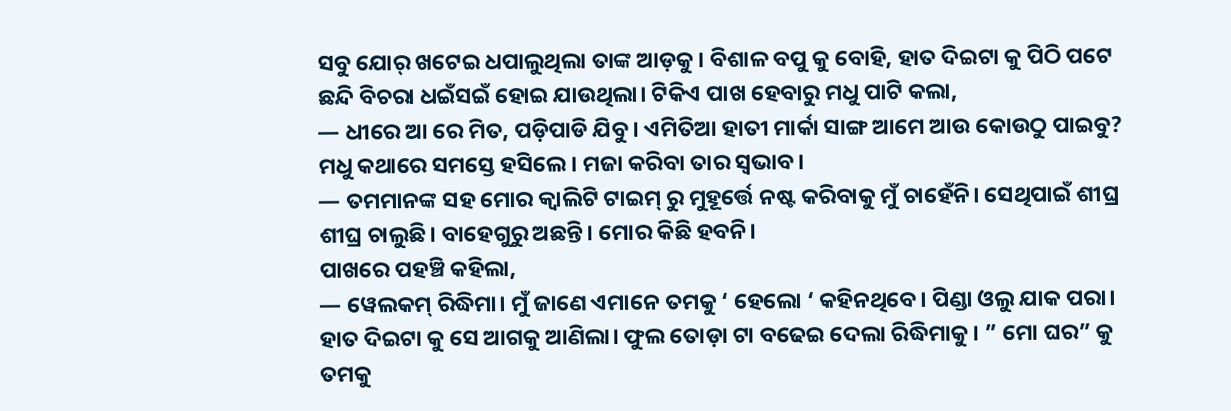ସବୁ ଯୋର୍ ଖଟେଇ ଧପାଲୁଥିଲା ତାଙ୍କ ଆଡ଼କୁ। ବିଶାଳ ବପୁ କୁ ବୋହି, ହାତ ଦିଇଟା କୁ ପିଠି ପଟେ ଛନ୍ଦି ବିଚରା ଧଇଁସଇଁ ହୋଇ ଯାଉଥିଲା। ଟିକିଏ ପାଖ ହେବାରୁ ମଧୁ ପାଟି କଲା,
— ଧୀରେ ଆ ରେ ମିତ, ପଡ଼ିପାଡି ଯିବୁ। ଏମିତିଆ ହାତୀ ମାର୍କା ସାଙ୍ଗ ଆମେ ଆଉ କୋଉଠୁ ପାଇବୁ?
ମଧୁ କଥାରେ ସମସ୍ତେ ହସିଲେ। ମଜା କରିବା ତାର ସ୍ଵଭାବ।
— ତମମାନଙ୍କ ସହ ମୋର କ୍ୱାଲିଟି ଟାଇମ୍ ରୁ ମୁହୂର୍ତ୍ତେ ନଷ୍ଟ କରିବାକୁ ମୁଁ ଚାହେଁନି। ସେଥିପାଇଁ ଶୀଘ୍ର ଶୀଘ୍ର ଚାଲୁଛି। ବାହେଗୁରୁ ଅଛନ୍ତି। ମୋର କିଛି ହବନି।
ପାଖରେ ପହଞ୍ଚି କହିଲା,
— ୱେଲକମ୍ ରିଦ୍ଧିମା। ମୁଁ ଜାଣେ ଏମାନେ ତମକୁ ‘ ହେଲୋ ‘ କହିନଥିବେ। ପିଣ୍ଡା ଓଲୁ ଯାକ ପରା।
ହାତ ଦିଇଟା କୁ ସେ ଆଗକୁ ଆଣିଲା। ଫୁଲ ତୋଡ଼ା ଟା ବଢେଇ ଦେଲା ରିଦ୍ଧିମାକୁ। ” ମୋ ଘର” କୁ ତମକୁ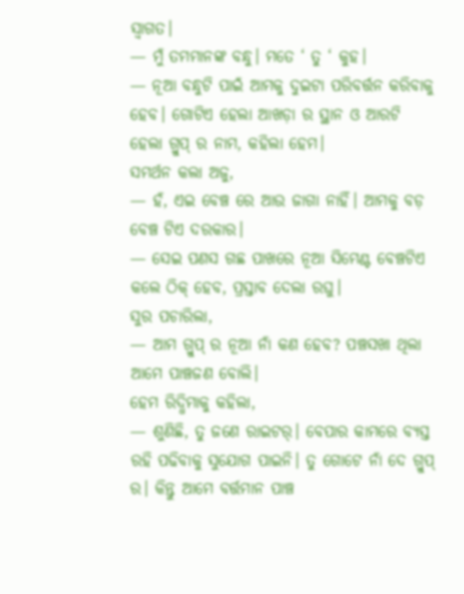ସ୍ଵାଗତ।
— ମୁଁ ତମମାନଙ୍କ ବନ୍ଧୁ। ମତେ ‘ ତୁ ‘ କୁହ।
— ନୂଆ ବନ୍ଧୁଟି ପାଇଁ ଆମକୁ ଦୁଇଟା ପରିବର୍ତ୍ତନ କରିବାକୁ ହେବ। ଗୋଟିଏ ହେଲା ଆଖଡ଼ା ର ସ୍ଥାନ ଓ ଆରଟି ହେଲା ଗ୍ରୁପ୍ ର ନାମ, କହିଲା ହେମ।
ସମର୍ଥନ କଲା ଅଜୁ,
— ହଁ, ଏଇ ବେଞ୍ଚ ରେ ଆଉ ଜାଗା ନାହିଁ। ଆମକୁ ବଡ଼ ବେଞ୍ଚ ଟିଏ ଦରକାର।
— ସେଇ ପଣସ ଗଛ ପାଖରେ ନୂଆ ସିମେଣ୍ଟ ବେଞ୍ଚଟିଏ କଲେ ଠିକ୍ ହେବ, ପ୍ରସ୍ତାବ ଦେଲା ରଘୁ।
ସୁର ପଚାରିଲା,
— ଆମ ଗ୍ରୁପ୍ ର ନୂଆ ନାଁ କଣ ହେବ? ପଞ୍ଚସଖା ଥିଲା ଆମେ ପାଞ୍ଚଜଣ ବୋଲି।
ହେମ ରିଦ୍ଧିମାକୁ କହିଲା,
— ଶୁଣିଛି, ତୁ ଜଣେ ରାଇଟର୍। ବେପାର କାମରେ ବ୍ୟସ୍ତ ରହି ପଢିବାକୁ ସୁଯୋଗ ପାଇନି। ତୁ ଗୋଟେ ନାଁ ଦେ ଗ୍ରୁପ୍ ର। କିନ୍ତୁ ଆମେ ବର୍ତ୍ତମାନ ପାଞ୍ଚ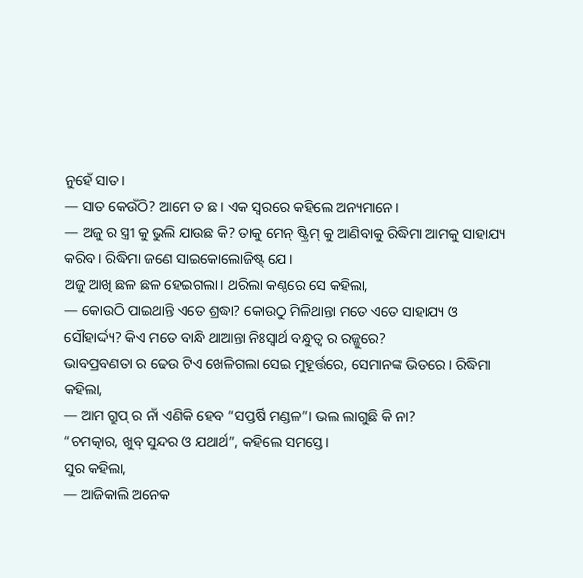ନୁହେଁ ସାତ।
— ସାତ କେଉଁଠି? ଆମେ ତ ଛ। ଏକ ସ୍ଵରରେ କହିଲେ ଅନ୍ୟମାନେ।
— ଅଜୁ ର ସ୍ତ୍ରୀ କୁ ଭୁଲି ଯାଉଛ କି? ତାକୁ ମେନ୍ ଷ୍ଟ୍ରିମ୍ କୁ ଆଣିବାକୁ ରିଦ୍ଧିମା ଆମକୁ ସାହାଯ୍ୟ କରିବ। ରିଦ୍ଧିମା ଜଣେ ସାଇକୋଲୋଜିଷ୍ଟ୍ ଯେ।
ଅଜୁ ଆଖି ଛଳ ଛଳ ହେଇଗଲା। ଥରିଲା କଣ୍ଠରେ ସେ କହିଲା,
— କୋଉଠି ପାଇଥାନ୍ତି ଏତେ ଶ୍ରଦ୍ଧା? କୋଉଠୁ ମିଳିଥାନ୍ତା ମତେ ଏତେ ସାହାଯ୍ୟ ଓ ସୌହାର୍ଦ୍ଦ୍ୟ? କିଏ ମତେ ବାନ୍ଧି ଥାଆନ୍ତା ନିଃସ୍ଵାର୍ଥ ବନ୍ଧୁତ୍ୱ ର ରଜ୍ଜୁରେ?
ଭାବପ୍ରବଣତା ର ଢେଉ ଟିଏ ଖେଳିଗଲା ସେଇ ମୁହୂର୍ତ୍ତରେ, ସେମାନଙ୍କ ଭିତରେ। ରିଦ୍ଧିମା କହିଲା,
— ଆମ ଗ୍ରୁପ୍ ର ନାଁ ଏଣିକି ହେବ “ସପ୍ତର୍ଷି ମଣ୍ଡଳ”। ଭଲ ଲାଗୁଛି କି ନା?
“ଚମତ୍କାର, ଖୁବ୍ ସୁନ୍ଦର ଓ ଯଥାର୍ଥ”, କହିଲେ ସମସ୍ତେ।
ସୁର କହିଲା,
— ଆଜିକାଲି ଅନେକ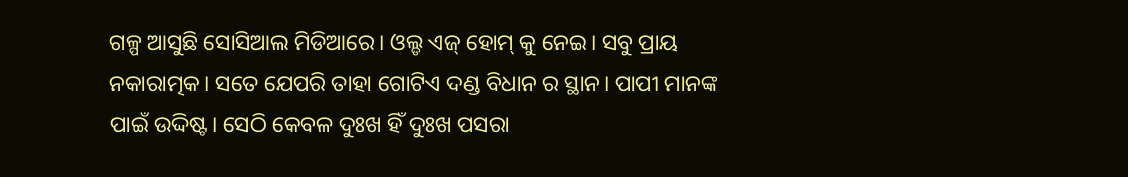ଗଳ୍ପ ଆସୁଛି ସୋସିଆଲ ମିଡିଆରେ। ଓଲ୍ଡ ଏଜ୍ ହୋମ୍ କୁ ନେଇ। ସବୁ ପ୍ରାୟ ନକାରାତ୍ମକ। ସତେ ଯେପରି ତାହା ଗୋଟିଏ ଦଣ୍ଡ ବିଧାନ ର ସ୍ଥାନ। ପାପୀ ମାନଙ୍କ ପାଇଁ ଉଦ୍ଦିଷ୍ଟ। ସେଠି କେବଳ ଦୁଃଖ ହିଁ ଦୁଃଖ ପସରା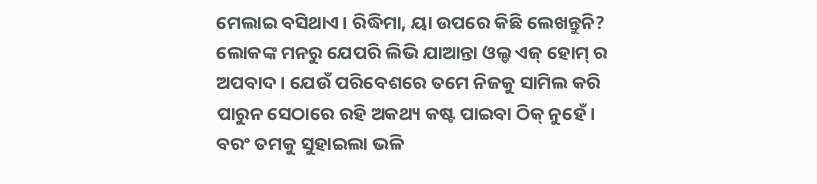ମେଲାଇ ବସିଥାଏ। ରିଦ୍ଧିମା, ୟା ଉପରେ କିଛି ଲେଖନ୍ତୁନି? ଲୋକଙ୍କ ମନରୁ ଯେପରି ଲିଭି ଯାଆନ୍ତା ଓଲ୍ଡ ଏଜ୍ ହୋମ୍ ର ଅପବାଦ। ଯେଉଁ ପରିବେଶରେ ତମେ ନିଜକୁ ସାମିଲ କରି ପାରୁନ ସେଠାରେ ରହି ଅକଥ୍ୟ କଷ୍ଟ ପାଇବା ଠିକ୍ ନୁହେଁ। ବରଂ ତମକୁ ସୁହାଇଲା ଭଳି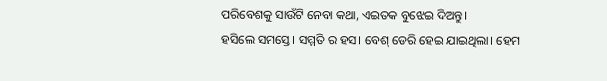ପରିବେଶକୁ ସାଉଁଟି ନେବା କଥା, ଏଇତକ ବୁଝେଇ ଦିଅନ୍ତୁ।
ହସିଲେ ସମସ୍ତେ। ସମ୍ମତି ର ହସ। ବେଶ୍ ଡେରି ହେଇ ଯାଇଥିଲା। ହେମ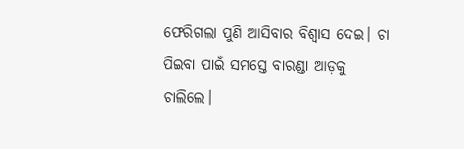ଫେରିଗଲା ପୁଣି ଆସିବାର ବିଶ୍ଵାସ ଦେଇ। ଚା ପିଇବା ପାଇଁ ସମସ୍ତେ ବାରଣ୍ଡା ଆଡ଼କୁ ଚାଲିଲେ।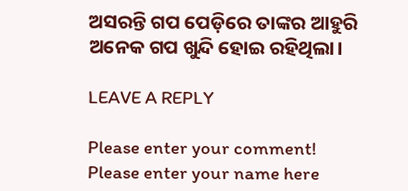ଅସରନ୍ତି ଗପ ପେଡ଼ିରେ ତାଙ୍କର ଆହୁରି ଅନେକ ଗପ ଖୁନ୍ଦି ହୋଇ ରହିଥିଲା।

LEAVE A REPLY

Please enter your comment!
Please enter your name here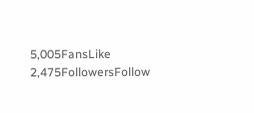5,005FansLike
2,475FollowersFollow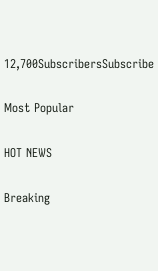12,700SubscribersSubscribe

Most Popular

HOT NEWS

Breaking